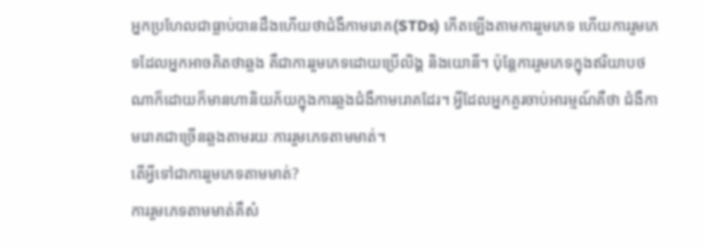អ្នកប្រហែលជាធ្លាប់បានដឹងហើយថាជំងឺកាមរោគ(STDs) កើតឡើងតាមការរួមភេទ ហើយការរួមភេទដែលអ្នកអាចគិតថាឆ្លង គឺជាការរួមភេទដោយប្រើលិង្គ និងយោនី។ ប៉ុន្តែការរួមភេទក្នុងឥរិយាបថណាក៏ដោយក៏មានហានិយភ័យក្នុងការឆ្លងជំងឺកាមរោគដែរ។ អ្វីដែលអ្នកគួរចាប់អារម្មណ៍គឺថា ជំងឺកាមរោគជាច្រើនឆ្លងតាមរយៈការរួមភេទតាមមាត់។
តើអ្វីទៅជាការរួមភេទតាមមាត់?
ការរួមភេទតាមមាត់គឺសំ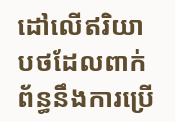ដៅលើឥរិយាបថដែលពាក់ព័ន្ធនឹងការប្រើ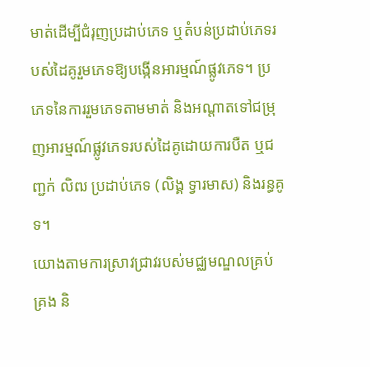មាត់ដើម្បីជំរុញប្រដាប់ភេទ ឬតំបន់ប្រដាប់ភេទរបស់ដៃគូរួមភេទឱ្យបង្កើនអារម្មណ៍ផ្លូវភេទ។ ប្រភេទនៃការរួមភេទតាមមាត់ និងអណ្តាតទៅជម្រុញអារម្មណ៍ផ្លូវភេទរបស់ដៃគូដោយការបឺត ឬជញ្ជក់ លិឍ ប្រដាប់ភេទ (លិង្គ ទ្វារមាស) និងរន្ធគូទ។
យោងតាមការស្រាវជ្រាវរបស់មជ្ឈមណ្ឌលគ្រប់គ្រង និ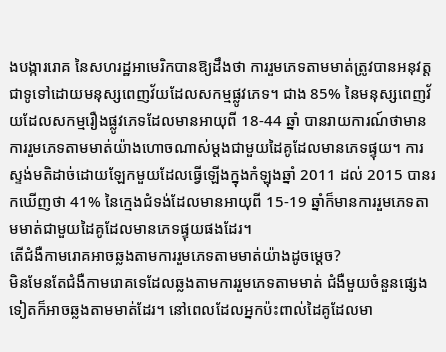ងបង្ការរោគ នៃសហរដ្ឋអាមេរិកបានឱ្យដឹងថា ការរួមភេទតាមមាត់ត្រូវបានអនុវត្តជាទូទៅដោយមនុស្សពេញវ័យដែលសកម្មផ្លូវភេទ។ ជាង 85% នៃមនុស្សពេញវ័យដែលសកម្មរឿងផ្លូវភេទដែលមានអាយុពី 18-44 ឆ្នាំ បានរាយការណ៍ថាមានការរួមភេទតាមមាត់យ៉ាងហោចណាស់ម្តងជាមួយដៃគូដែលមានភេទផ្ទុយ។ ការស្ទង់មតិដាច់ដោយឡែកមួយដែលធ្វើឡើងក្នុងកំឡុងឆ្នាំ 2011 ដល់ 2015 បានរកឃើញថា 41% នៃក្មេងជំទង់ដែលមានអាយុពី 15-19 ឆ្នាំក៏មានការរួមភេទតាមមាត់ជាមួយដៃគូដែលមានភេទផ្ទុយផងដែរ។
តើជំងឺកាមរោគអាចឆ្លងតាមការរួមភេទតាមមាត់យ៉ាងដូចម្តេច?
មិនមែនតែជំងឺកាមរោគទេដែលឆ្លងតាមការរួមភេទតាមមាត់ ជំងឺមួយចំនួនផ្សេងទៀតក៏អាចឆ្លងតាមមាត់ដែរ។ នៅពេលដែលអ្នកប៉ះពាល់ដៃគូដែលមា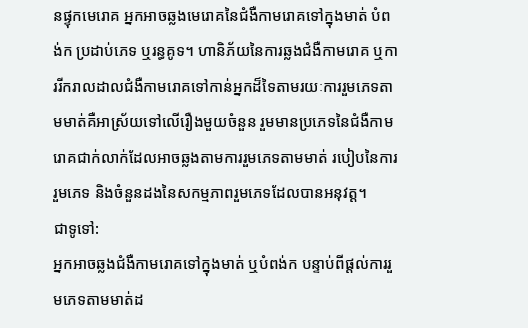នផ្ទុកមេរោគ អ្នកអាចឆ្លងមេរោគនៃជំងឺកាមរោគទៅក្នុងមាត់ បំពង់ក ប្រដាប់ភេទ ឬរន្ធគូទ។ ហានិភ័យនៃការឆ្លងជំងឺកាមរោគ ឬការរីករាលដាលជំងឺកាមរោគទៅកាន់អ្នកដ៏ទៃតាមរយៈការរួមភេទតាមមាត់គឺអាស្រ័យទៅលើរឿងមួយចំនួន រួមមានប្រភេទនៃជំងឺកាមរោគជាក់លាក់ដែលអាចឆ្លងតាមការរួមភេទតាមមាត់ របៀបនៃការរួមភេទ និងចំនួនដងនៃសកម្មភាពរួមភេទដែលបានអនុវត្ត។
ជាទូទៅ:
អ្នកអាចឆ្លងជំងឺកាមរោគទៅក្នុងមាត់ ឬបំពង់ក បន្ទាប់ពីផ្តល់ការរួមភេទតាមមាត់ដ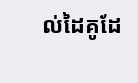ល់ដៃគូដែ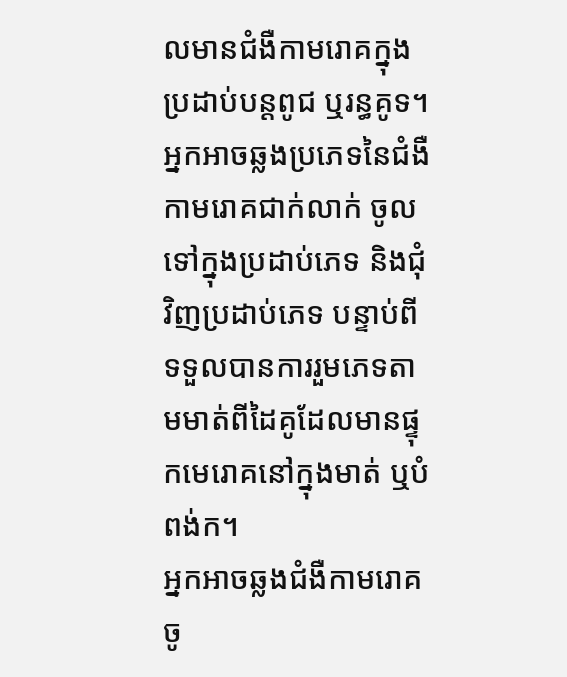លមានជំងឺកាមរោគក្នុងប្រដាប់បន្តពូជ ឬរន្ធគូទ។
អ្នកអាចឆ្លងប្រភេទនៃជំងឺកាមរោគជាក់លាក់ ចូលទៅក្នុងប្រដាប់ភេទ និងជុំវិញប្រដាប់ភេទ បន្ទាប់ពីទទួលបានការរួមភេទតាមមាត់ពីដៃគូដែលមានផ្ទុកមេរោគនៅក្នុងមាត់ ឬបំពង់ក។
អ្នកអាចឆ្លងជំងឺកាមរោគចូ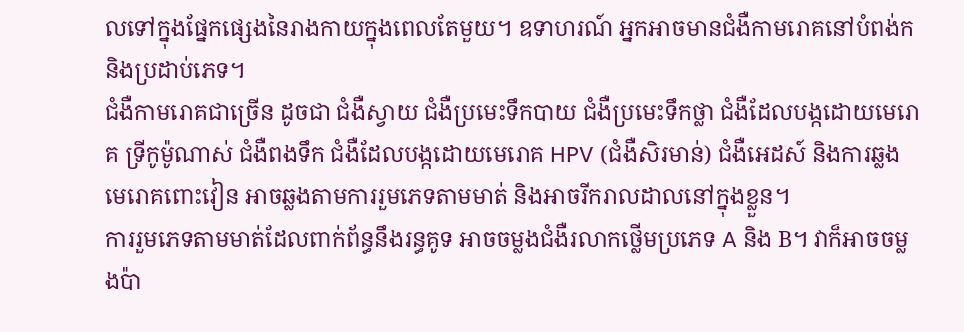លទៅក្នុងផ្នែកផ្សេងនៃរាងកាយក្នុងពេលតែមួយ។ ឧទាហរណ៍ អ្នកអាចមានជំងឺកាមរោគនៅបំពង់ក និងប្រដាប់ភេទ។
ជំងឺកាមរោគជាច្រើន ដូចជា ជំងឺស្វាយ ជំងឺប្រមេះទឹកបាយ ជំងឺប្រមេះទឹកថ្លា ជំងឺដែលបង្កដោយមេរោគ ទ្រីកូម៉ូណាស់ ជំងឺពងទឹក ជំងឺដែលបង្កដោយមេរោគ HPV (ជំងឺសិរមាន់) ជំងឺអេដស៍ និងការឆ្លងមេរោគពោះវៀន អាចឆ្លងតាមការរួមភេទតាមមាត់ និងអាចរីករាលដាលនៅក្នុងខ្លួន។
ការរួមភេទតាមមាត់ដែលពាក់ព័ន្ធនឹងរន្ធគូទ អាចចម្លងជំងឺរលាកថ្លើមប្រភេទ A និង B។ វាក៏អាចចម្លងប៉ា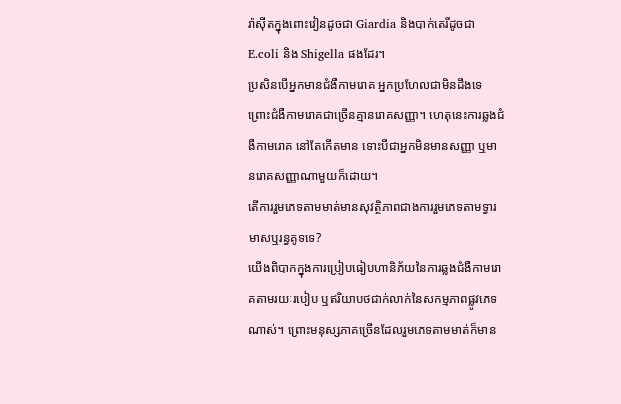រ៉ាស៊ីតក្នុងពោះវៀនដូចជា Giardia និងបាក់តេរីដូចជា E.coli និង Shigella ផងដែរ។
ប្រសិនបើអ្នកមានជំងឺកាមរោគ អ្នកប្រហែលជាមិនដឹងទេ ព្រោះជំងឺកាមរោគជាច្រើនគ្មានរោគសញ្ញា។ ហេតុនេះការឆ្លងជំងឺកាមរោគ នៅតែកើតមាន ទោះបីជាអ្នកមិនមានសញ្ញា ឬមានរោគសញ្ញាណាមួយក៏ដោយ។
តើការរួមភេទតាមមាត់មានសុវត្ថិភាពជាងការរួមភេទតាមទ្វារមាសឬរន្ធគូទទេ?
យើងពិបាកក្នុងការប្រៀបធៀបហានិភ័យនៃការឆ្លងជំងឺកាមរោគតាមរយៈរបៀប ឬឥរិយាបថជាក់លាក់នៃសកម្មភាពផ្លូវភេទណាស់។ ព្រោះមនុស្សភាគច្រើនដែលរួមភេទតាមមាត់ក៏មាន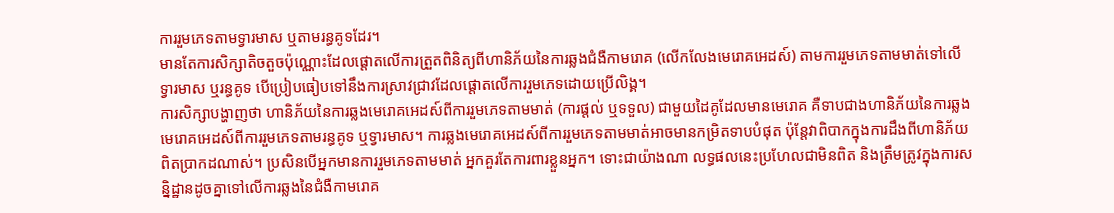ការរួមភេទតាមទ្វារមាស ឬតាមរន្ធគូទដែរ។
មានតែការសិក្សាតិចតួចប៉ុណ្ណោះដែលផ្តោតលើការត្រួតពិនិត្យពីហានិភ័យនៃការឆ្លងជំងឺកាមរោគ (លើកលែងមេរោគអេដស៍) តាមការរួមភេទតាមមាត់ទៅលើទ្វារមាស ឬរន្ធគូទ បើប្រៀបធៀបទៅនឹងការស្រាវជ្រាវដែលផ្តោតលើការរួមភេទដោយប្រើលិង្គ។
ការសិក្សាបង្ហាញថា ហានិភ័យនៃការឆ្លងមេរោគអេដស៍ពីការរួមភេទតាមមាត់ (ការផ្តល់ ឬទទួល) ជាមួយដៃគូដែលមានមេរោគ គឺទាបជាងហានិភ័យនៃការឆ្លងមេរោគអេដស៍ពីការរួមភេទតាមរន្ធគូទ ឬទ្វារមាស។ ការឆ្លងមេរោគអេដស៍ពីការរួមភេទតាមមាត់អាចមានកម្រិតទាបបំផុត ប៉ុន្តែវាពិបាកក្នុងការដឹងពីហានិភ័យពិតប្រាកដណាស់។ ប្រសិនបើអ្នកមានការរួមភេទតាមមាត់ អ្នកគួរតែការពារខ្លួនអ្នក។ ទោះជាយ៉ាងណា លទ្ធផលនេះប្រហែលជាមិនពិត និងត្រឹមត្រូវក្នុងការសន្និដ្ឋានដូចគ្នាទៅលើការឆ្លងនៃជំងឺកាមរោគ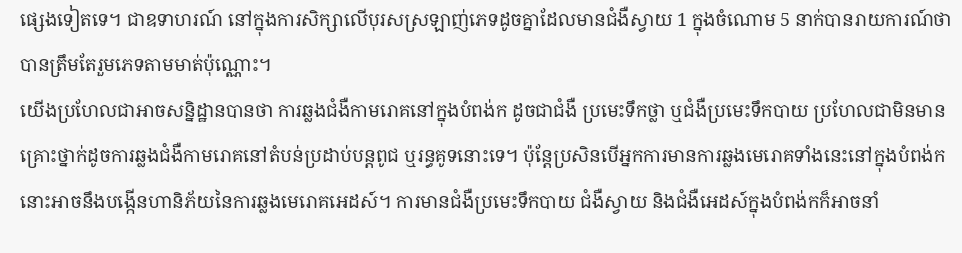ផ្សេងទៀតទេ។ ជាឧទាហរណ៍ នៅក្នុងការសិក្សាលើបុរសស្រឡាញ់ភេទដូចគ្នាដែលមានជំងឺស្វាយ 1 ក្នុងចំណោម 5 នាក់បានរាយការណ៍ថាបានត្រឹមតែរួមភេទតាមមាត់ប៉ុណ្ណោះ។
យើងប្រហែលជាអាចសន្និដ្ឋានបានថា ការឆ្លងជំងឺកាមរោគនៅក្នុងបំពង់ក ដូចជាជំងឺ ប្រមេះទឹកថ្លា ឬជំងឺប្រមេះទឹកបាយ ប្រហែលជាមិនមានគ្រោះថ្នាក់ដូចការឆ្លងជំងឺកាមរោគនៅតំបន់ប្រដាប់បន្តពូជ ឬរន្ធគូទនោះទេ។ ប៉ុន្តែប្រសិនបើអ្នកការមានការឆ្លងមេរោគទាំងនេះនៅក្នុងបំពង់ក នោះអាចនឹងបង្កើនហានិភ័យនៃការឆ្លងមេរោគអេដស៍។ ការមានជំងឺប្រមេះទឹកបាយ ជំងឺស្វាយ និងជំងឺអេដស៍ក្នុងបំពង់កក៏អាចនាំ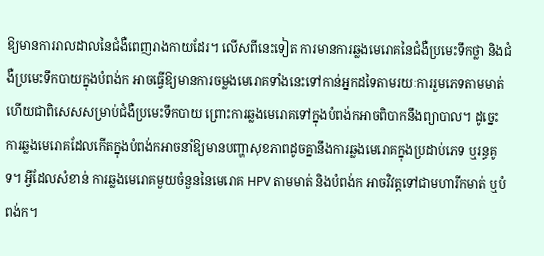ឱ្យមានការរាលដាលនៃជំងឺពេញរាងកាយដែរ។ លើសពីនេះទៀត ការមានការឆ្លងមេរោគនៃជំងឺប្រមេះទឹកថ្លា និងជំងឺប្រមេះទឹកបាយក្នុងបំពង់ក អាចធ្វើឱ្យមានការចម្លងមេរោគទាំងនេះទៅកាន់អ្នកដទៃតាមរយៈការរួមភេទតាមមាត់ ហើយជាពិសេសសម្រាប់ជំងឺប្រមេះទឹកបាយ ព្រោះការឆ្លងមេរោគទៅក្នុងបំពង់កអាចពិបាកនឹងព្យាបាល។ ដូច្នេះ ការឆ្លងមេរោគដែលកើតក្នុងបំពង់កអាចនាំឱ្យមានបញ្ហាសុខភាពដូចគ្នានឹងការឆ្លងមេរោគក្នុងប្រដាប់ភេទ ឬរន្ធគូទ។ អ្វីដែលសំខាន់ ការឆ្លងមេរោគមួយចំនួននៃមេរោគ HPV តាមមាត់ និងបំពង់ក អាចវិវត្តទៅជាមហារីកមាត់ ឬបំពង់ក។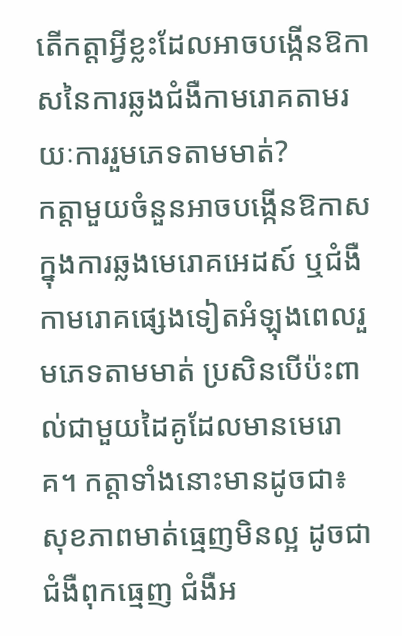តើកត្តាអ្វីខ្លះដែលអាចបង្កើនឱកាសនៃការឆ្លងជំងឺកាមរោគតាមរយៈការរួមភេទតាមមាត់?
កត្តាមួយចំនួនអាចបង្កើនឱកាសក្នុងការឆ្លងមេរោគអេដស៍ ឬជំងឺកាមរោគផ្សេងទៀតអំឡុងពេលរួមភេទតាមមាត់ ប្រសិនបើប៉ះពាល់ជាមួយដៃគូដែលមានមេរោគ។ កត្តាទាំងនោះមានដូចជា៖
សុខភាពមាត់ធ្មេញមិនល្អ ដូចជាជំងឺពុកធ្មេញ ជំងឺអ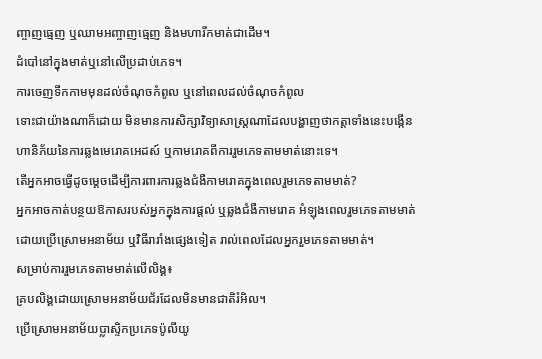ញ្ចាញធ្មេញ ឬឈាមអញ្ចាញធ្មេញ និងមហារីកមាត់ជាដើម។
ដំបៅនៅក្នុងមាត់ឬនៅលើប្រដាប់ភេទ។
ការចេញទឹកកាមមុនដល់ចំណុចកំពូល ឬនៅពេលដល់ចំណុចកំពូល
ទោះជាយ៉ាងណាក៏ដោយ មិនមានការសិក្សាវិទ្យាសាស្រ្តណាដែលបង្ហាញថាកត្តាទាំងនេះបង្កើនហានិភ័យនៃការឆ្លងមេរោគអេដស៍ ឬកាមរោគពីការរួមភេទតាមមាត់នោះទេ។
តើអ្នកអាចធ្វើដូចម្តេចដើម្បីការពារការឆ្លងជំងឺកាមរោគក្នុងពេលរួមភេទតាមមាត់?
អ្នកអាចកាត់បន្ថយឱកាសរបស់អ្នកក្នុងការផ្តល់ ឬឆ្លងជំងឺកាមរោគ អំឡុងពេលរួមភេទតាមមាត់ ដោយប្រើស្រោមអនាម័យ ឬវិធីរារាំងផ្សេងទៀត រាល់ពេលដែលអ្នករួមភេទតាមមាត់។
សម្រាប់ការរួមភេទតាមមាត់លើលិង្គ៖
គ្របលិង្គដោយស្រោមអនាម័យជ័រដែលមិនមានជាតិរំអិល។
ប្រើស្រោមអនាម័យប្លាស្ទិកប្រភេទប៉ូលីយូ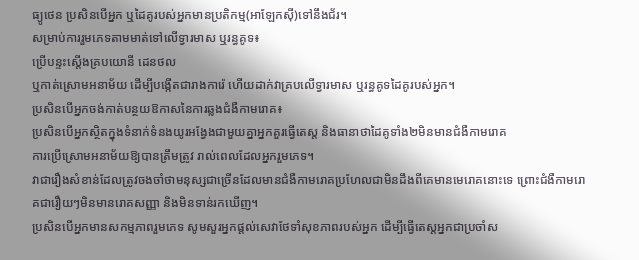ធ្យូថេន ប្រសិនបើអ្នក ឬដៃគូរបស់អ្នកមានប្រតិកម្ម(អាឡែកស៊ី)ទៅនឹងជ័រ។
សម្រាប់ការរួមភេទតាមមាត់ទៅលើទ្វារមាស ឬរន្ធគូទ៖
ប្រើបន្ទះស្តើងគ្របយោនី ដេនថល
ឬកាត់ស្រោមអនាម័យ ដើម្បីបង្កើតជារាងការ៉េ ហើយដាក់វាគ្របលើទ្វារមាស ឬរន្ធគូទដៃគូរបស់អ្នក។
ប្រសិនបើអ្នកចង់កាត់បន្ថយឱកាសនៃការឆ្លងជំងឺកាមរោគ៖
ប្រសិនបើអ្នកស្ថិតក្នុងទំនាក់ទំនងយូរអង្វែងជាមួយគ្នាអ្នកគួរធ្វើតេស្ត និងធានាថាដៃគូទាំង២មិនមានជំងឺកាមរោគ
ការប្រើស្រោមអនាម័យឱ្យបានត្រឹមត្រូវ រាល់ពេលដែលអ្នករួមភេទ។
វាជារឿងសំខាន់ដែលត្រូវចងចាំថាមនុស្សជាច្រើនដែលមានជំងឺកាមរោគប្រហែលជាមិនដឹងពីគេមានមេរោគនោះទេ ព្រោះជំងឺកាមរោគជារឿយៗមិនមានរោគសញ្ញា និងមិនទាន់រកឃើញ។
ប្រសិនបើអ្នកមានសកម្មភាពរួមភេទ សូមសួរអ្នកផ្តល់សេវាថែទាំសុខភាពរបស់អ្នក ដើម្បីធ្វើតេស្តអ្នកជាប្រចាំស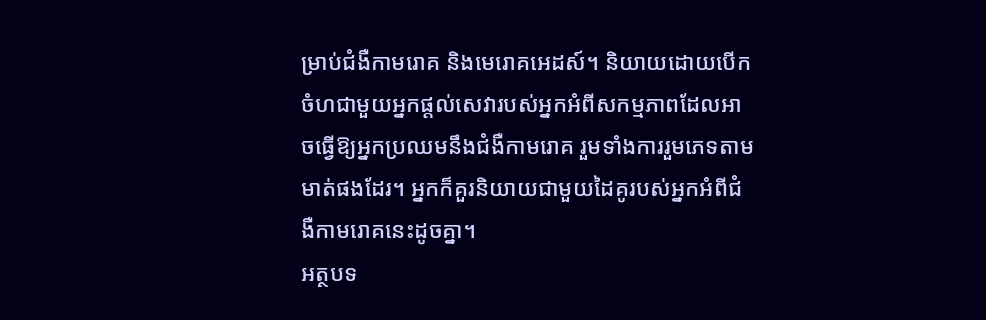ម្រាប់ជំងឺកាមរោគ និងមេរោគអេដស៍។ និយាយដោយបើកចំហជាមួយអ្នកផ្តល់សេវារបស់អ្នកអំពីសកម្មភាពដែលអាចធ្វើឱ្យអ្នកប្រឈមនឹងជំងឺកាមរោគ រួមទាំងការរួមភេទតាមមាត់ផងដែរ។ អ្នកក៏គួរនិយាយជាមួយដៃគូរបស់អ្នកអំពីជំងឺកាមរោគនេះដូចគ្នា។
អត្ថបទ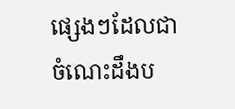ផ្សេងៗដែលជាចំណេះដឹងប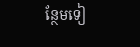ន្ថែមទៀ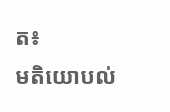ត៖
មតិយោបល់